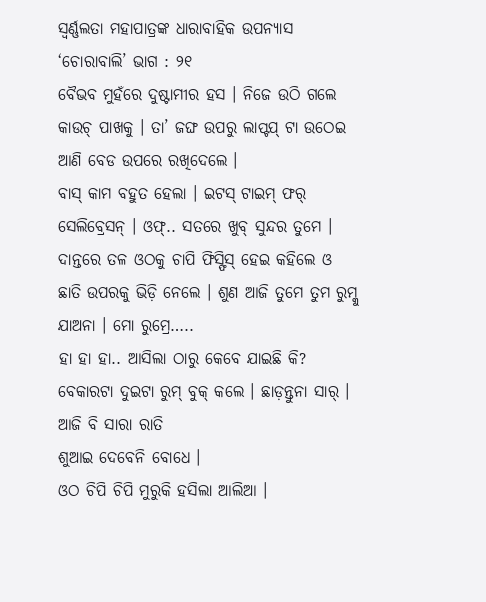ସ୍ୱର୍ଣ୍ଣଲତା ମହାପାତ୍ରଙ୍କ ଧାରାବାହିକ ଉପନ୍ୟାସ ‘ଚୋରାବାଲି’ ଭାଗ : ୨୧
ବୈଭବ ମୁହଁରେ ଦୁଷ୍ଟାମୀର ହସ । ନିଜେ ଉଠି ଗଲେ କାଉଚ୍ ପାଖକୁ । ତା’ ଜଙ୍ଘ ଉପରୁ ଲାପ୍ଟପ୍ ଟା ଉଠେଇ ଆଣି ବେଡ ଉପରେ ରଖିଦେଲେ ।
ବାସ୍ କାମ ବହୁତ ହେଲା । ଇଟସ୍ ଟାଇମ୍ ଫର୍ ସେଲିବ୍ରେସନ୍ । ଓଫ୍.. ସତରେ ଖୁବ୍ ସୁନ୍ଦର ତୁମେ । ଦାନ୍ତରେ ତଳ ଓଠକୁ ଚାପି ଫିସ୍ଫିସ୍ ହେଇ କହିଲେ ଓ ଛାତି ଉପରକୁ ଭିଡ଼ି ନେଲେ । ଶୁଣ ଆଜି ତୁମେ ତୁମ ରୁମ୍କୁ ଯାଅନା । ମୋ ରୁମ୍ରେ…..
ହା ହା ହା.. ଆସିଲା ଠାରୁ କେବେ ଯାଇଛି କି? ବେକାରଟା ଦୁଇଟା ରୁମ୍ ବୁକ୍ କଲେ । ଛାଡ଼ନ୍ତୁନା ସାର୍ । ଆଜି ବି ସାରା ରାତି
ଶୁଆଇ ଦେବେନି ବୋଧେ ।
ଓଠ ଚିପି ଚିପି ମୁରୁକି ହସିଲା ଆଲିଆ ।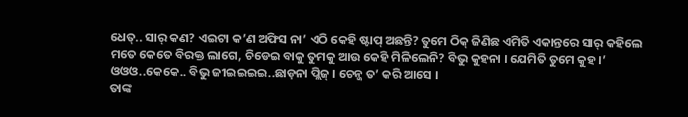ଧେତ୍.. ସାର୍ କଣ? ଏଇଟା କ’ଣ ଅଫିସ ନା’ ଏଠି କେହି ଷ୍ଟାପ୍ ଅଛନ୍ତି? ତୁମେ ଠିକ୍ ଜିଣିଛ ଏମିତି ଏକାନ୍ତରେ ସାର୍ କହିଲେ
ମତେ କେତେ ବିରକ୍ତ ଲାଗେ, ଚିଡେଇ ବାକୁ ତୁମକୁ ଆଉ କେହି ମିଳିଲେନି? ବିଭୁ କୁହନା । ଯେମିତି ତୁମେ କୁହ ।’
ଓଓଓ..କେକେ.. ବିଭୁ ଜୀଇଇଇଇ..ଛାଡ଼ନା ପ୍ଲିଜ୍ । ଚେନ୍ଜ ତ’ କରି ଆସେ ।
ତାଙ୍କ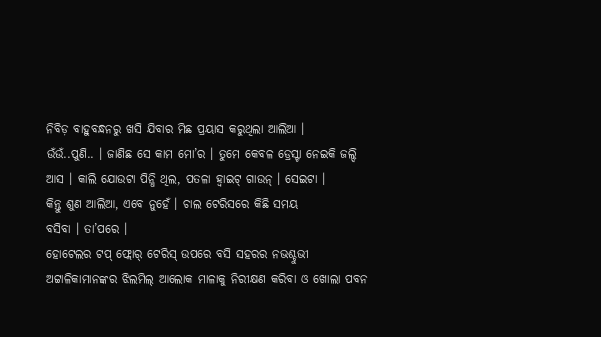ନିବିଡ଼ ବାହୁବନ୍ଧନରୁ ଖସି ଯିବାର ମିଛ ପ୍ରୟାସ କରୁଥିଲା ଆଲିଆ ।
ଉଁଉଁ..ପୁଣି.. । ଜାଣିଛ ସେ କାମ ମୋ’ର । ତୁମେ କେବଳ ଡ୍ରେସ୍ଟା ନେଇକି ଜଲ୍ଦି ଆସ । କାଲି ଯୋଉଟା ପିନ୍ଧି ଥିଲ, ପତଳା ହ୍ୱାଇଟ୍ ଗାଉନ୍ । ସେଇଟା ।
କିନ୍ତୁ ଶୁଣ ଆଲିଆ, ଏବେ ନୁହେଁ । ଚାଲ ଟେରିସରେ କିଛି ସମୟ
ବସିବା । ତା’ପରେ ।
ହୋଟେଲର ଟପ୍ ଫ୍ଲୋର୍ ଟେରିସ୍ ଉପରେ ବସି ସହରର ନଭଶ୍ଚୁଭୀ ଅଟ୍ଟାଳିକାମାନଙ୍କର ଝିଲମିଲ୍ ଆଲୋକ ମାଳାକୁ ନିରୀକ୍ଷଣ କରିବା ଓ ଖୋଲା ପବନ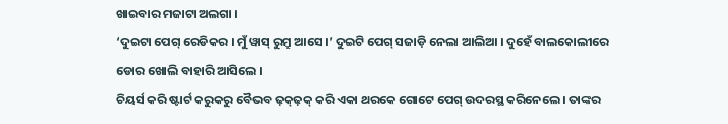ଖାଇବାର ମଜାଟା ଅଲଗା ।
‘ଦୁଇଟା ପେଗ୍ ରେଡିକର । ମୁଁ ୱାସ୍ ରୁମ୍ରୁ ଆସେ ।’ ଦୁଇଟି ପେଗ୍ ସଜାଡ଼ି ନେଲା ଆଲିଆ । ଦୁହେଁ ବାଲକୋଲୀରେ
ଡୋର ଖୋଲି ବାହାରି ଆସିଲେ ।
ଚିୟର୍ସ କରି ଷ୍ଟାର୍ଟ କରୁକରୁ ବୈଭବ ଢ଼କ୍ଢ଼କ୍ କରି ଏକା ଥରକେ ଗୋଟେ ପେଗ୍ ଉଦରସ୍ଥ କରିନେଲେ । ତାଙ୍କର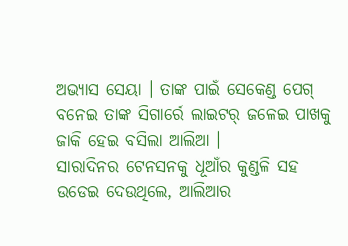ଅଭ୍ୟାସ ସେୟା । ତାଙ୍କ ପାଇଁ ସେକେଣ୍ଡ ପେଗ୍ ବନେଇ ତାଙ୍କ ସିଗାର୍ରେ ଲାଇଟର୍ ଜଳେଇ ପାଖକୁ ଜାକି ହେଇ ବସିଲା ଆଲିଆ ।
ସାରାଦିନର ଟେନସନକୁ ଧୂଆଁର କୁଣ୍ଡଳି ସହ ଉଡେଇ ଦେଉଥିଲେ, ଆଲିଆର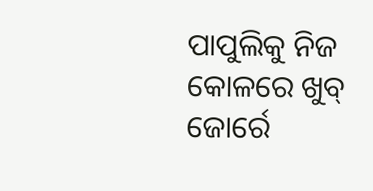ପାପୁଲିକୁ ନିଜ କୋଳରେ ଖୁବ୍ ଜୋର୍ରେ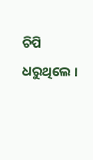ଚିପି ଧରୁଥିଲେ ।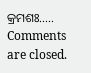କ୍ରମଶଃ…..
Comments are closed.